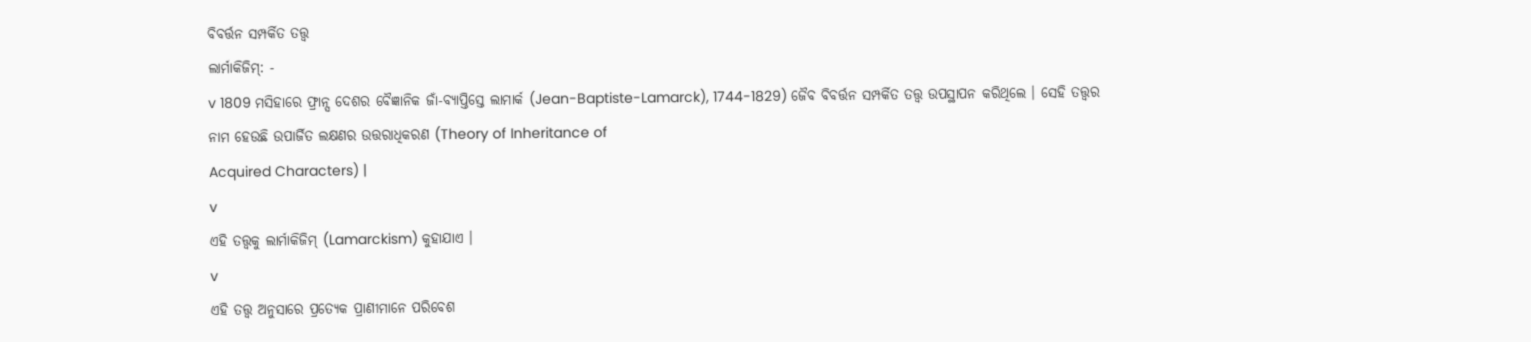ବିବର୍ତ୍ତନ ସମ୍ପର୍କିତ ତତ୍ତ୍ଵ
ଲାର୍ମାକିଜିମ୍: -
v 1809 ମସିହାରେ ଫ୍ରାନ୍ସ ଦେଶର ବୈଜ୍ଞାନିକ ଜାଁ-ବ୍ୟାପ୍ତିସ୍ତେ ଲାମାର୍କ (Jean-Baptiste-Lamarck), 1744-1829) ଜୈବ ବିବର୍ତ୍ତନ ସମ୍ପର୍କିତ ତତ୍ତ୍ଵ ଉପସ୍ଥାପନ କରିଥିଲେ । ସେହି ତତ୍ତ୍ଵର
ନାମ ହେଉଛି ଉପାର୍ଜିତ ଲକ୍ଷଣର ଉତ୍ତରାଧିକରଣ (Theory of Inheritance of
Acquired Characters) |
v
ଏହି ତତ୍ତ୍ଵକୁ ଲାର୍ମାକିଜିମ୍ (Lamarckism) କୁହାଯାଏ ।
v
ଏହି ତତ୍ତ୍ଵ ଅନୁସାରେ ପ୍ରତ୍ୟେକ ପ୍ରାଣୀମାନେ ପରିବେଶ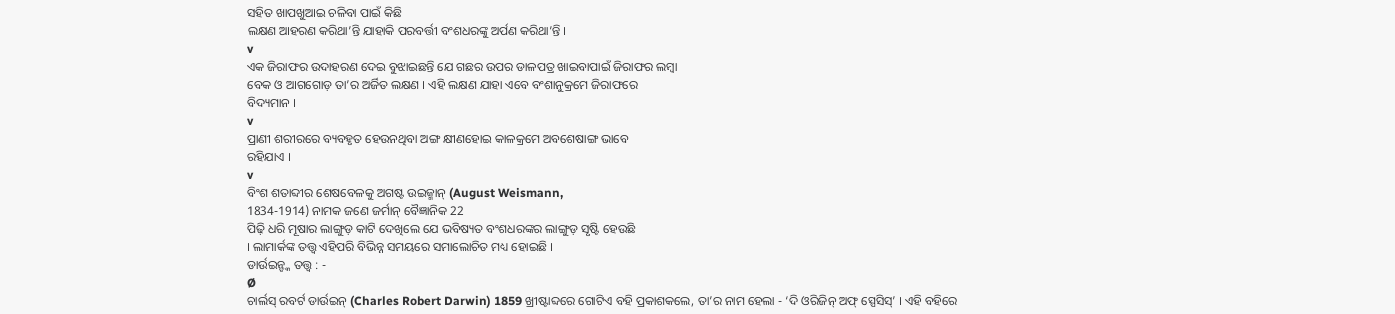ସହିତ ଖାପଖୁଆଇ ଚଳିବା ପାଇଁ କିଛି
ଲକ୍ଷଣ ଆହରଣ କରିଥା’ନ୍ତି ଯାହାକି ପରବର୍ତ୍ତୀ ବଂଶଧରଙ୍କୁ ଅର୍ପଣ କରିଥା’ନ୍ତି ।
v
ଏକ ଜିରାଫର ଉଦାହରଣ ଦେଇ ବୁଝାଇଛନ୍ତି ଯେ ଗଛର ଉପର ଡାଳପତ୍ର ଖାଇବାପାଇଁ ଜିରାଫର ଲମ୍ବା
ବେକ ଓ ଆଗଗୋଡ଼ ତା’ର ଅର୍ଜିତ ଲକ୍ଷଣ । ଏହି ଲକ୍ଷଣ ଯାହା ଏବେ ବଂଶାନୁକ୍ରମେ ଜିରାଫରେ
ବିଦ୍ୟମାନ ।
v
ପ୍ରାଣୀ ଶରୀରରେ ବ୍ୟବହୃତ ହେଉନଥିବା ଅଙ୍ଗ କ୍ଷୀଣହୋଇ କାଳକ୍ରମେ ଅବଶେଷାଙ୍ଗ ଭାବେ
ରହିଯାଏ ।
v
ବିଂଶ ଶତାବ୍ଦୀର ଶେଷବେଳକୁ ଅଗଷ୍ଟ ଉଇଜ୍ମାନ୍ (August Weismann,
1834-1914) ନାମକ ଜଣେ ଜର୍ମାନ୍ ବୈଜ୍ଞାନିକ 22
ପିଢ଼ି ଧରି ମୂଷାର ଲାଙ୍ଗୁଡ଼ କାଟି ଦେଖିଲେ ଯେ ଭବିଷ୍ୟତ ବଂଶଧରଙ୍କର ଲାଙ୍ଗୁଡ଼ ସୃଷ୍ଟି ହେଉଛି
। ଲାମାର୍କଙ୍କ ତତ୍ତ୍ଵ ଏହିପରି ବିଭିନ୍ନ ସମୟରେ ସମାଲୋଚିତ ମଧ୍ୟ ହୋଇଛି ।
ଡାର୍ଉଇନ୍ଙ୍କ ତତ୍ତ୍ଵ : -
Ø
ଚାର୍ଲସ୍ ରବର୍ଟ ଡାର୍ଉଇନ୍ (Charles Robert Darwin) 1859 ଖ୍ରୀଷ୍ଟାବ୍ଦରେ ଗୋଟିଏ ବହି ପ୍ରକାଶକଲେ, ତା’ର ନାମ ହେଲା - ‘ଦି ଓରିଜିନ୍ ଅଫ୍ ସ୍ପେସିସ୍’ । ଏହି ବହିରେ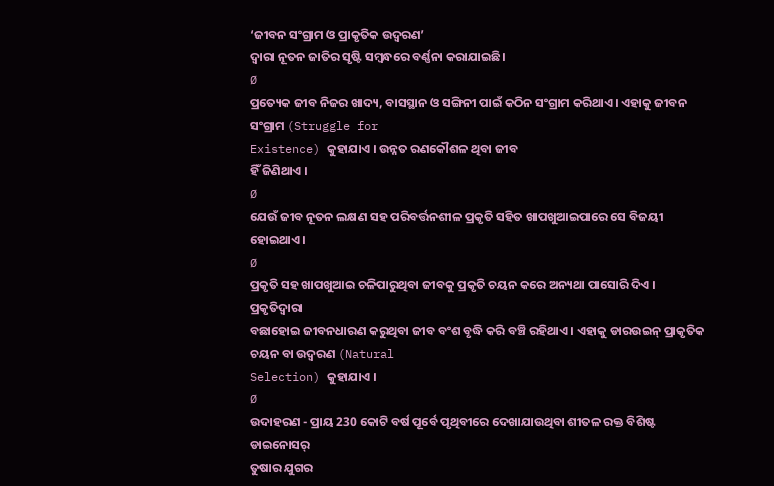‘ଜୀବନ ସଂଗ୍ରାମ ଓ ପ୍ରାକୃତିକ ଉଦ୍ବରଣ’
ଦ୍ଵାରା ନୂତନ ଜାତିର ସୃଷ୍ଟି ସମ୍ବନ୍ଧରେ ବର୍ଣ୍ଣନା କରାଯାଇଛି।
Ø
ପ୍ରତ୍ୟେକ ଜୀବ ନିଜର ଖାଦ୍ୟ, ବାସସ୍ଥାନ ଓ ସଙ୍ଗିନୀ ପାଇଁ କଠିନ ସଂଗ୍ରାମ କରିଥାଏ । ଏହାକୁ ଜୀବନ ସଂଗ୍ରାମ (Struggle for
Existence) କୁହାଯାଏ । ଉନ୍ନତ ରଣକୌଶଳ ଥିବା ଜୀବ
ହିଁ ଜିଣିଥାଏ ।
Ø
ଯେଉଁ ଜୀବ ନୂତନ ଲକ୍ଷଣ ସହ ପରିବର୍ତ୍ତନଶୀଳ ପ୍ରକୃତି ସହିତ ଖାପଖୁଆଇପାରେ ସେ ବିଜୟୀ
ହୋଇଥାଏ ।
Ø
ପ୍ରକୃତି ସହ ଖାପଖୁଆଇ ଚଳିପାରୁଥିବା ଜୀବକୁ ପ୍ରକୃତି ଚୟନ କରେ ଅନ୍ୟଥା ପାସୋରି ଦିଏ । ପ୍ରକୃତିଦ୍ୱାରା
ବଛାହୋଇ ଜୀବନଧାରଣ କରୁଥିବା ଜୀବ ବଂଶ ବୃଦ୍ଧି କରି ବଞ୍ଚି ରହିଥାଏ । ଏହାକୁ ଡାରଉଇନ୍ ପ୍ରାକୃତିକ ଚୟନ ବା ଉଦ୍ବରଣ (Natural
Selection) କୁହାଯାଏ ।
Ø
ଉଦାହରଣ - ପ୍ରାୟ 230 କୋଟି ବର୍ଷ ପୂର୍ବେ ପୃଥିବୀରେ ଦେଖାଯାଉଥିବା ଶୀତଳ ରକ୍ତ ବିଶିଷ୍ଟ ଡାଇନୋସର୍
ତୁଷାର ଯୁଗର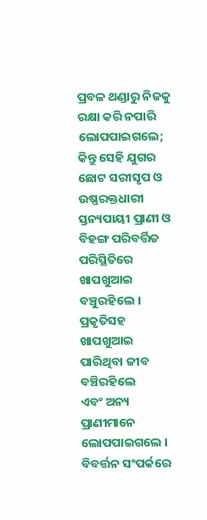ପ୍ରବଳ ଥଣ୍ଡାରୁ ନିଜକୁ ରକ୍ଷା କରି ନପାରି ଲୋପପାଇଗଲେ; କିନ୍ତୁ ସେହି ଯୁଗର ଛୋଟ ସରୀସୃପ ଓ ଉଷ୍ଣରକ୍ତଧାରୀ
ସ୍ତନ୍ୟପାୟୀ ପ୍ରାଣୀ ଓ ବିହଙ୍ଗ ପରିବର୍ତ୍ତିତ ପରିସ୍ଥିତିରେ ଖାପଖୁଆଇ ବଞ୍ଚୁରହିଲେ । ପ୍ରକୃତିସହ ଖାପଖୁଆଇ ପାରିଥିବା ଜୀବ ବଞ୍ଚିରହିଲେ
ଏବଂ ଅନ୍ୟ ପ୍ରାଣୀମାନେ ଲୋପପାଇଗଲେ ।
ବିବର୍ତ୍ତନ ସଂପର୍କରେ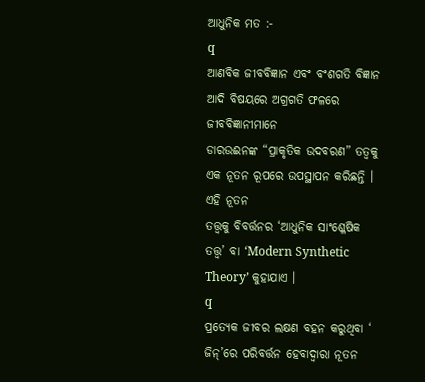ଆଧୁନିକ ମତ :-
q
ଆଣବିକ ଜୀବବିଜ୍ଞାନ ଏବଂ ବଂଶଗତି ବିଜ୍ଞାନ ଆଦି ବିଷୟରେ ଅଗ୍ରଗତି ଫଳରେ ଜୀବବିଜ୍ଞାନୀମାନେ
ଡାରଉଈନଙ୍କ “ପ୍ରାକୃତିକ ଉଦବରଣ” ତତ୍ଵକୁ ଏକ ନୂତନ ରୂପରେ ଉପସ୍ଥାପନ କରିଛନ୍ତି । ଏହି ନୂତନ
ତତ୍ତ୍ଵକୁ ବିବର୍ତ୍ତନର ‘ଆଧୁନିକ ସାଂଶ୍ଳେଷିକ ତତ୍ତ୍ଵ’ ବା ‘Modern Synthetic Theory’ କୁହାଯାଏ ।
q
ପ୍ରତ୍ୟେକ ଜୀବର ଲକ୍ଷଣ ବହନ କରୁଥିବା ‘ ଜିନ୍’ରେ ପରିବର୍ତ୍ତନ ହେବାଦ୍ୱାରା ନୂତନ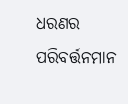ଧରଣର ପରିବର୍ତ୍ତନମାନ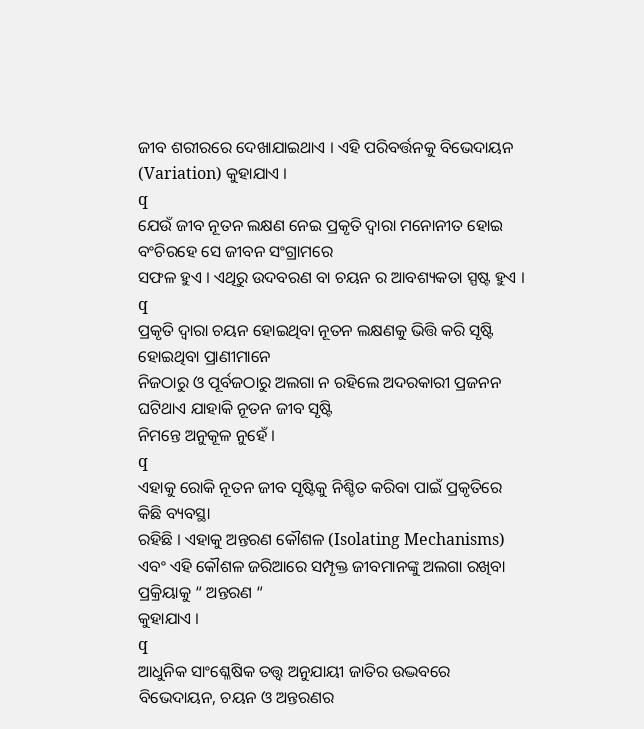ଜୀବ ଶରୀରରେ ଦେଖାଯାଇଥାଏ । ଏହି ପରିବର୍ତ୍ତନକୁ ବିଭେଦାୟନ (Variation) କୁହାଯାଏ ।
q
ଯେଉଁ ଜୀବ ନୂତନ ଲକ୍ଷଣ ନେଇ ପ୍ରକୃତି ଦ୍ୱାରା ମନୋନୀତ ହୋଇ ବଂଚିରହେ ସେ ଜୀବନ ସଂଗ୍ରାମରେ
ସଫଳ ହୁଏ । ଏଥିରୁ ଉଦବରଣ ବା ଚୟନ ର ଆବଶ୍ୟକତା ସ୍ପଷ୍ଟ ହୁଏ ।
q
ପ୍ରକୃତି ଦ୍ଵାରା ଚୟନ ହୋଇଥିବା ନୂତନ ଲକ୍ଷଣକୁ ଭିତ୍ତି କରି ସୃଷ୍ଟି ହୋଇଥିବା ପ୍ରାଣୀମାନେ
ନିଜଠାରୁ ଓ ପୂର୍ବଜଠାରୁ ଅଲଗା ନ ରହିଲେ ଅଦରକାରୀ ପ୍ରଜନନ ଘଟିଥାଏ ଯାହାକି ନୂତନ ଜୀବ ସୃଷ୍ଟି
ନିମନ୍ତେ ଅନୁକୂଳ ନୁହେଁ ।
q
ଏହାକୁ ରୋକି ନୂତନ ଜୀବ ସୃଷ୍ଟିକୁ ନିଶ୍ଚିତ କରିବା ପାଇଁ ପ୍ରକୃତିରେ କିଛି ବ୍ୟବସ୍ଥା
ରହିଛି । ଏହାକୁ ଅନ୍ତରଣ କୌଶଳ (Isolating Mechanisms) ଏବଂ ଏହି କୌଶଳ ଜରିଆରେ ସମ୍ପୃକ୍ତ ଜୀବମାନଙ୍କୁ ଅଲଗା ରଖିବା ପ୍ରକ୍ରିୟାକୁ “ ଅନ୍ତରଣ “
କୁହାଯାଏ ।
q
ଆଧୁନିକ ସାଂଶ୍ଳେଷିକ ତତ୍ତ୍ଵ ଅନୁଯାୟୀ ଜାତିର ଉଦ୍ଭବରେ ବିଭେଦାୟନ, ଚୟନ ଓ ଅନ୍ତରଣର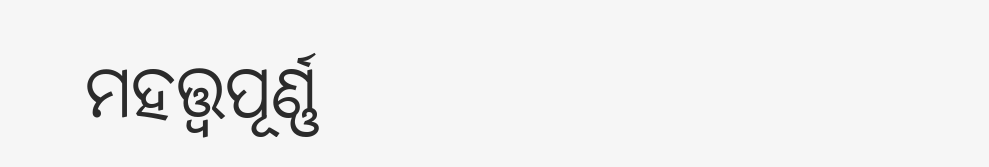ମହତ୍ତ୍ୱପୂର୍ଣ୍ଣ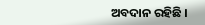ଅବଦାନ ରହିଛି ।